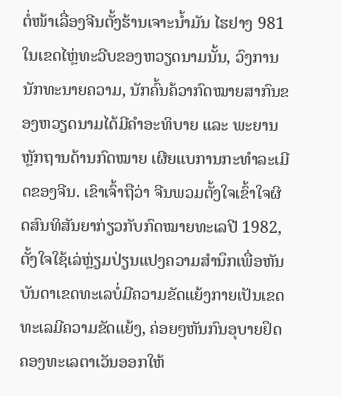ຕໍ່ໜ້າເລື່ອງຈີນຕັ້ງຮ້ານເຈາະນ້ຳມັນ ໄຮຢາງ 981 ໃນເຂດໄຫຼ່ທະວີບຂອງຫວຽດນາມນັ້ນ, ວົງການນັກທະນາຍຄວາມ, ນັກຄົ້ນຄ້ວາກົດໝາຍສາກົນຂອງຫວຽດນາມໄດ້ມີຄຳອະທິບາຍ ແລະ ພະຍານຫຼັກຖານດ້ານກົດໝາຍ ເຜີຍແບການກະທຳລະເມີດຂອງຈີນ. ເຂົາເຈົ້າຖືວ່າ ຈີນພວມຕັ້ງໃຈເຂົ້າໃຈຜິດສົນທິສັນຍາກ່ຽວກັບກົດໝາຍທະເລປີ 1982, ຕັ້ງໃຈໃຊ້ເລ່ຫຼ່ຽມປ່ຽນແປງຄວາມສຳນຶກເພື່ອຫັນບັນດາເຂດທະເລບໍ່ມີຄວາມຂັດແຍ້ງກາຍເປັນເຂດທະເລມີຄວາມຂັດແຍ້ງ, ຄ່ອຍໆຫັນກົນອຸບາຍຢຶດຄອງທະເລຕາເວັນອອກໃຫ້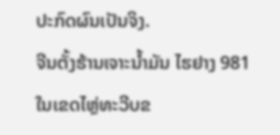ປະກົດຜົນເປັນຈິງ.
ຈີນຕັ້ງຮ້ານເຈາະນ້ຳມັນ ໄຮຢາງ 981 ໃນເຂດໄຫຼ່ທະວີບຂ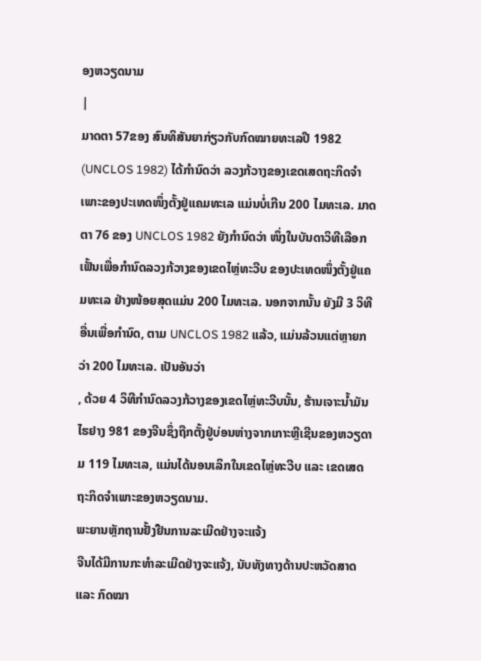ອງຫວຽດນາມ
|
ມາດຕາ 57ຂອງ ສົນທິສັນຍາກ່ຽວກັບກົດໝາຍທະເລປີ 1982 (UNCLOS 1982) ໄດ້ກຳນົດວ່າ ລວງກ້ວາງຂອງເຂດເສດຖະກິດຈຳເພາະຂອງປະເທດໜຶ່ງຕັ້ງຢູ່ແຄມທະເລ ແມ່ນບໍ່ເກີນ 200 ໄມທະເລ. ມາດຕາ 76 ຂອງ UNCLOS 1982 ຍັງກຳນົດວ່າ ໜຶ່ງໃນບັນດາວິທີເລືອກເຟັ້ນເພື່ອກຳນົດລວງກ້ວາງຂອງເຂດໄຫຼ່ທະວີບ ຂອງປະເທດໜຶ່ງຕັ້ງຢູ່ແຄມທະເລ ຢ່າງໜ້ອຍສຸດແມ່ນ 200 ໄມທະເລ. ນອກຈາກນັ້ນ ຍັງມີ 3 ວິທີອື່ນເພື່ອກຳນົດ, ຕາມ UNCLOS 1982 ແລ້ວ, ແມ່ນລ້ວນແຕ່ຫຼາຍກວ່າ 200 ໄມທະເລ. ເປັນອັນວ່າ
, ດ້ວຍ 4 ວິທີກຳນົດລວງກ້ວາງຂອງເຂດໄຫຼ່ທະວີບນັ້ນ, ຮ້ານເຈາະນ້ຳມັນ ໄຮຢາງ 981 ຂອງຈີນຊຶ່ງຖືກຕັ້ງຢູ່ບ່ອນຫ່າງຈາກເກາະຫຼີເຊີນຂອງຫວຽດາມ 119 ໄມທະເລ, ແມ່ນໄດ້ນອນເລິກໃນເຂດໄຫຼ່ທະວີບ ແລະ ເຂດເສດຖະກິດຈຳເພາະຂອງຫວຽດນາມ.
ພະຍານຫຼັກຖານຢັ້ງຢືນການລະເມີດຢ່າງຈະແຈ້ງ
ຈີນໄດ້ມີການກະທຳລະເມີດຢ່າງຈະແຈ້ງ, ນັບທັງທາງດ້ານປະຫວັດສາດ ແລະ ກົດໝາ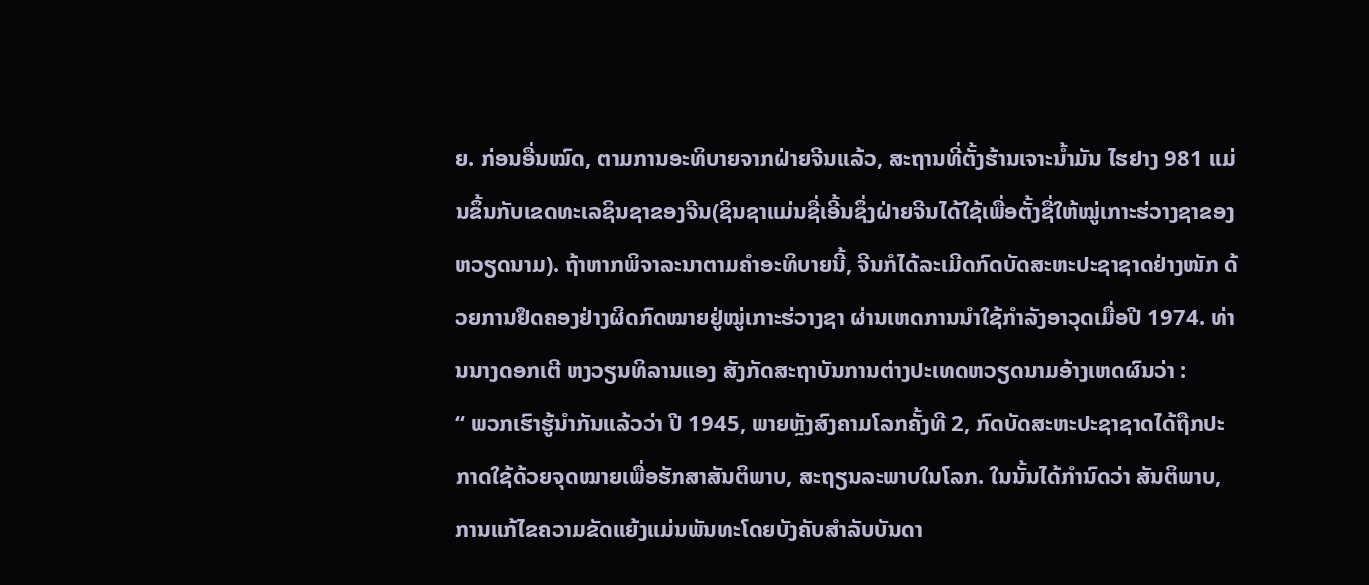ຍ. ກ່ອນອື່ນໝົດ, ຕາມການອະທິບາຍຈາກຝ່າຍຈີນແລ້ວ, ສະຖານທີ່ຕັ້ງຮ້ານເຈາະນ້ຳມັນ ໄຮຢາງ 981 ແມ່ນຂຶ້ນກັບເຂດທະເລຊິນຊາຂອງຈີນ(ຊິນຊາແມ່ນຊື່ເອີ້ນຊຶ່ງຝ່າຍຈີນໄດ້ໃຊ້ເພື່ອຕັ້ງຊື່ໃຫ້ໝູ່ເກາະຮ່ວາງຊາຂອງຫວຽດນາມ). ຖ້າຫາກພິຈາລະນາຕາມຄຳອະທິບາຍນີ້, ຈີນກໍໄດ້ລະເມີດກົດບັດສະຫະປະຊາຊາດຢ່າງໜັກ ດ້ວຍການຢຶດຄອງຢ່າງຜິດກົດໝາຍຢູ່ໝູ່ເກາະຮ່ວາງຊາ ຜ່ານເຫດການນຳໃຊ້ກຳລັງອາວຸດເມື່ອປີ 1974. ທ່ານນາງດອກເຕີ ຫງວຽນທິລານແອງ ສັງກັດສະຖາບັນການຕ່າງປະເທດຫວຽດນາມອ້າງເຫດຜົນວ່າ :
“ ພວກເຮົາຮູ້ນຳກັນແລ້ວວ່າ ປີ 1945, ພາຍຫຼັງສົງຄາມໂລກຄັ້ງທີ 2, ກົດບັດສະຫະປະຊາຊາດໄດ້ຖືກປະກາດໃຊ້ດ້ວຍຈຸດໝາຍເພື່ອຮັກສາສັນຕິພາບ, ສະຖຽນລະພາບໃນໂລກ. ໃນນັ້ນໄດ້ກຳນົດວ່າ ສັນຕິພາບ, ການແກ້ໄຂຄວາມຂັດແຍ້ງແມ່ນພັນທະໂດຍບັງຄັບສຳລັບບັນດາ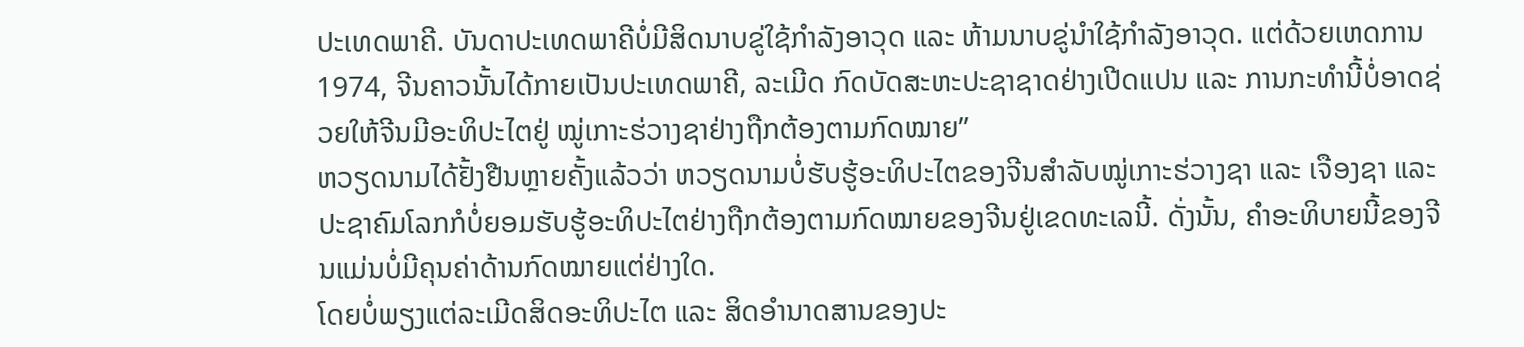ປະເທດພາຄີ. ບັນດາປະເທດພາຄີບໍ່ມີສິດນາບຂູ່ໃຊ້ກຳລັງອາວຸດ ແລະ ຫ້າມນາບຂູ່ນຳໃຊ້ກຳລັງອາວຸດ. ແຕ່ດ້ວຍເຫດການ 1974, ຈີນຄາວນັ້ນໄດ້ກາຍເປັນປະເທດພາຄີ, ລະເມີດ ກົດບັດສະຫະປະຊາຊາດຢ່າງເປີດແປນ ແລະ ການກະທຳນີ້ບໍ່ອາດຊ່ວຍໃຫ້ຈີນມີອະທິປະໄຕຢູ່ ໝູ່ເກາະຮ່ວາງຊາຢ່າງຖືກຕ້ອງຕາມກົດໝາຍ”
ຫວຽດນາມໄດ້ຢັ້ງຢືນຫຼາຍຄັ້ງແລ້ວວ່າ ຫວຽດນາມບໍ່ຮັບຮູ້ອະທິປະໄຕຂອງຈີນສຳລັບໝູ່ເກາະຮ່ວາງຊາ ແລະ ເຈືອງຊາ ແລະ ປະຊາຄົມໂລກກໍບໍ່ຍອມຮັບຮູ້ອະທິປະໄຕຢ່າງຖືກຕ້ອງຕາມກົດໝາຍຂອງຈີນຢູ່ເຂດທະເລນີ້. ດັ່ງນັ້ນ, ຄຳອະທິບາຍນີ້ຂອງຈີນແມ່ນບໍ່ມີຄຸນຄ່າດ້ານກົດໝາຍແຕ່ຢ່າງໃດ.
ໂດຍບໍ່ພຽງແຕ່ລະເມີດສິດອະທິປະໄຕ ແລະ ສິດອຳນາດສານຂອງປະ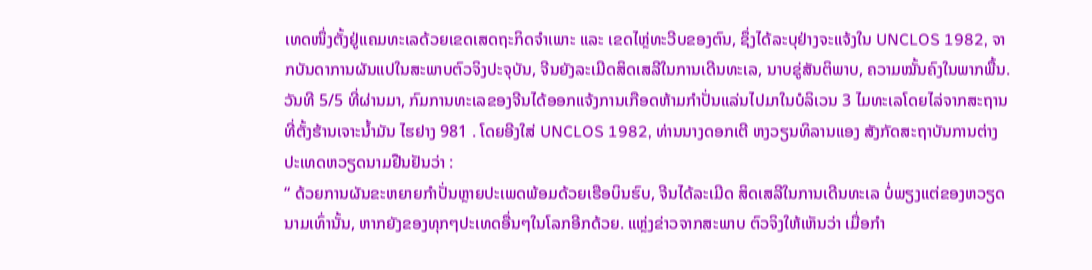ເທດໜຶ່ງຕັ້ງຢູ່ແຄມທະເລດ້ວຍເຂດເສດຖະກິດຈຳເພາະ ແລະ ເຂດໄຫຼ່ທະວີບຂອງຕົນ, ຊຶ່ງໄດ້ລະບຸຢ່າງຈະແຈ້ງໃນ UNCLOS 1982, ຈາກບັນດາການຜັນແປໃນສະພາບຕົວຈິງປະຈຸບັນ, ຈີນຍັງລະເມີດສິດເສລີໃນການເດີນທະເລ, ນາບຂູ່ສັນຕິພາບ, ຄວາມໝັ້ນຄົງໃນພາກພື້ນ. ວັນທີ 5/5 ທີ່ຜ່ານມາ, ກົມການທະເລຂອງຈີນໄດ້ອອກແຈ້ງການເກືອດຫ້າມກຳປັ່ນແລ່ນໄປມາໃນບໍລິເວນ 3 ໄມທະເລໂດຍໄລ່ຈາກສະຖານທີ່ຕັ້ງຮ້ານເຈາະນ້ຳມັນ ໄຮຢາງ 981 . ໂດຍອີງໃສ່ UNCLOS 1982, ທ່ານນາງດອກເຕີ ຫງວຽນທິລານແອງ ສັງກັດສະຖາບັນການຕ່າງປະເທດຫວຽດນາມຢືນຢັນວ່າ :
“ ດ້ວຍການຜັນຂະຫຍາຍກຳປັ່ນຫຼາຍປະເພດພ້ອມດ້ວຍເຮືອບິນຮົບ, ຈີນໄດ້ລະເມີດ ສິດເສລີໃນການເດີນທະເລ ບໍ່ພຽງແຕ່ຂອງຫວຽດນາມເທົ່ານັ້ນ, ຫາກຍັງຂອງທຸກໆປະເທດອື່ນໆໃນໂລກອີກດ້ວຍ. ແຫຼ່ງຂ່າວຈາກສະພາບ ຕົວຈິງໃຫ້ເຫັນວ່າ ເມື່ອກຳ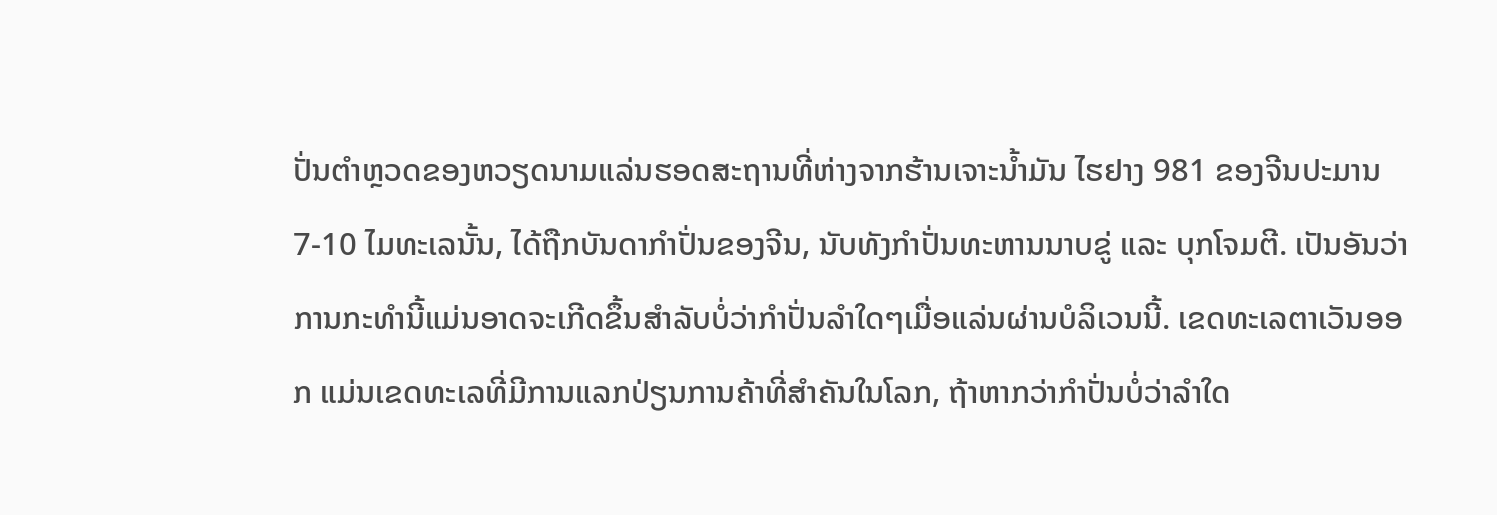ປັ່ນຕຳຫຼວດຂອງຫວຽດນາມແລ່ນຮອດສະຖານທີ່ຫ່າງຈາກຮ້ານເຈາະນ້ຳມັນ ໄຮຢາງ 981 ຂອງຈີນປະມານ 7-10 ໄມທະເລນັ້ນ, ໄດ້ຖືກບັນດາກຳປັ່ນຂອງຈີນ, ນັບທັງກຳປັ່ນທະຫານນາບຂູ່ ແລະ ບຸກໂຈມຕີ. ເປັນອັນວ່າ ການກະທຳນີ້ແມ່ນອາດຈະເກີດຂຶ້ນສຳລັບບໍ່ວ່າກຳປັ່ນລຳໃດໆເມື່ອແລ່ນຜ່ານບໍລິເວນນີ້. ເຂດທະເລຕາເວັນອອກ ແມ່ນເຂດທະເລທີ່ມີການແລກປ່ຽນການຄ້າທີ່ສຳຄັນໃນໂລກ, ຖ້າຫາກວ່າກຳປັ່ນບໍ່ວ່າລຳໃດ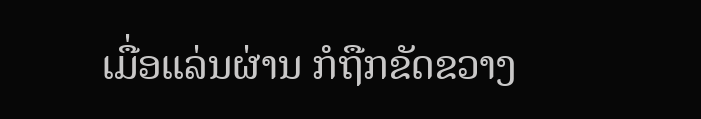ເມື່ອແລ່ນຜ່ານ ກໍຖືກຂັດຂວາງ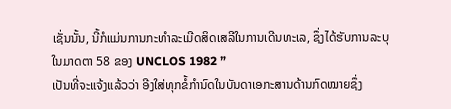ເຊັ່ນນັ້ນ, ນີ້ກໍແມ່ນການກະທຳລະເມີດສິດເສລີໃນການເດີນທະເລ, ຊຶ່ງໄດ້ຮັບການລະບຸໃນມາດຕາ 58 ຂອງ UNCLOS 1982 ”
ເປັນທີ່ຈະແຈ້ງແລ້ວວ່າ ອີງໃສ່ທຸກຂໍ້ກຳນົດໃນບັນດາເອກະສານດ້ານກົດໝາຍຊຶ່ງ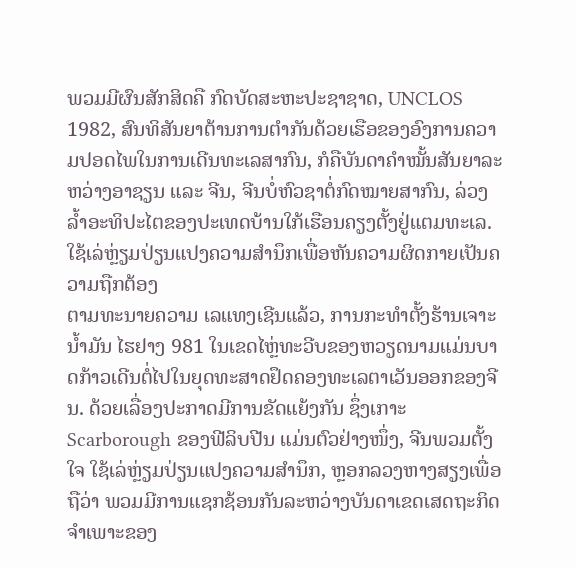ພວມມີຜົນສັກສິດຄື ກົດບັດສະຫະປະຊາຊາດ, UNCLOS 1982, ສົນທິສັນຍາຕ້ານການຕຳກັນດ້ວຍເຮືອຂອງອົງການຄວາມປອດໄພໃນການເດີນທະເລສາກົນ, ກໍຄືບັນດາຄຳໝັ້ນສັນຍາລະຫວ່າງອາຊຽນ ແລະ ຈີນ, ຈີນບໍ່ຫົວຊາຕໍ່ກົດໝາຍສາກົນ, ລ່ວງລ້ຳອະທິປະໄຕຂອງປະເທດບ້ານໃກ້ເຮືອນຄຽງຕັ້ງຢູ່ແຕມທະເລ.
ໃຊ້ເລ່ຫຼ່ຽມປ່ຽນແປງຄວາມສຳນຶກເພື່ອຫັນຄວາມຜິດກາຍເປັນຄວາມຖືກຕ້ອງ
ຕາມທະນາຍຄວາມ ເລແທງເຊີນແລ້ວ, ການກະທຳຕັ້ງຮ້ານເຈາະນ້ຳມັນ ໄຮຢາງ 981 ໃນເຂດໄຫຼ່ທະວີບຂອງຫວຽດນາມແມ່ນບາດກ້າວເດີນຕໍ່ໄປໃນຍຸດທະສາດຢຶດຄອງທະເລຕາເວັນອອກຂອງຈີນ. ດ້ວຍເລື່ອງປະກາດມີການຂັດແຍ້ງກັນ ຊຶ່ງເກາະ Scarborough ຂອງຟີລິບປີນ ແມ່ນຕົວຢ່າງໜຶ່ງ, ຈີນພວມຕັ້ງໃຈ ໃຊ້ເລ່ຫຼ່ຽມປ່ຽນແປງຄວາມສຳນຶກ, ຫຼອກລວງຫາງສຽງເພື່ອຖືວ່າ ພວມມີການແຊກຊ້ອນກັນລະຫວ່າງບັນດາເຂດເສດຖະກິດຈຳເພາະຂອງ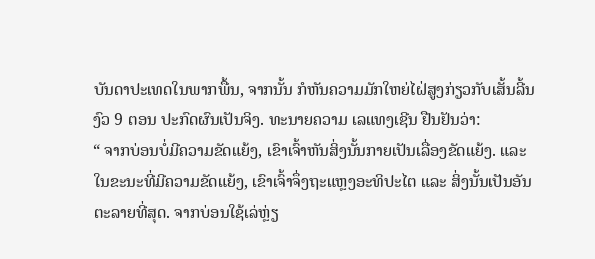ບັນດາປະເທດໃນພາກພື້ນ, ຈາກນັ້ນ ກໍຫັນຄວາມມັກໃຫຍ່ໄຝ່ສູງກ່ຽວກັບເສັ້ນລີ້ນງົວ 9 ຕອນ ປະກົດຜົນເປັນຈິງ. ທະນາຍຄວາມ ເລແທງເຊີນ ຢືນຢັນວ່າ:
“ ຈາກບ່ອນບໍ່ມີຄວາມຂັດແຍ້ງ, ເຂົາເຈົ້າຫັນສິ່ງນັ້ນກາຍເປັນເລື່ອງຂັດແຍ້ງ. ແລະ ໃນຂະນະທີ່ມີຄວາມຂັດແຍ້ງ, ເຂົາເຈົ້າຈຶ່ງຖະແຫຼງອະທິປະໄຕ ແລະ ສິ່ງນັ້ນເປັນອັນຕະລາຍທີ່ສຸດ. ຈາກບ່ອນໃຊ້ເລ່ຫຼ່ຽ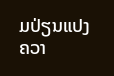ມປ່ຽນແປງຄວາ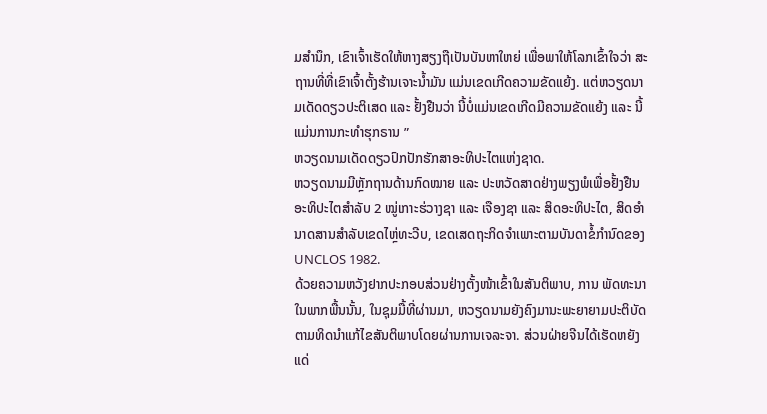ມສຳນຶກ, ເຂົາເຈົ້າເຮັດໃຫ້ຫາງສຽງຖືເປັນບັນຫາໃຫຍ່ ເພື່ອພາໃຫ້ໂລກເຂົ້າໃຈວ່າ ສະຖານທີ່ທີ່ເຂົາເຈົ້າຕັ້ງຮ້ານເຈາະນ້ຳມັນ ແມ່ນເຂດເກີດຄວາມຂັດແຍ້ງ. ແຕ່ຫວຽດນາມເດັດດຽວປະຕິເສດ ແລະ ຢັ້ງຢືນວ່າ ນີ້ບໍ່ແມ່ນເຂດເກີດມີຄວາມຂັດແຍ້ງ ແລະ ນີ້ແມ່ນການກະທຳຮຸກຣານ ”
ຫວຽດນາມເດັດດຽວປົກປັກຮັກສາອະທິປະໄຕແຫ່ງຊາດ.
ຫວຽດນາມມີຫຼັກຖານດ້ານກົດໝາຍ ແລະ ປະຫວັດສາດຢ່າງພຽງພໍເພື່ອຢັ້ງຢືນອະທິປະໄຕສຳລັບ 2 ໝູ່ເກາະຮ່ວາງຊາ ແລະ ເຈືອງຊາ ແລະ ສິດອະທິປະໄຕ, ສິດອຳນາດສານສຳລັບເຂດໄຫຼ່ທະວີບ, ເຂດເສດຖະກິດຈຳເພາະຕາມບັນດາຂໍ້ກຳນົດຂອງ UNCLOS 1982.
ດ້ວຍຄວາມຫວັງຢາກປະກອບສ່ວນຢ່າງຕັ້ງໜ້າເຂົ້າໃນສັນຕິພາບ, ການ ພັດທະນາໃນພາກພື້ນນັ້ນ, ໃນຊຸມມື້ທີ່ຜ່ານມາ, ຫວຽດນາມຍັງຄົງມານະພະຍາຍາມປະຕິບັດຕາມທິດນຳແກ້ໄຂສັນຕິພາບໂດຍຜ່ານການເຈລະຈາ. ສ່ວນຝ່າຍຈີນໄດ້ເຮັດຫຍັງແດ່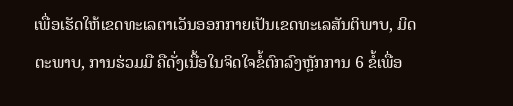ເພື່ອເຮັດໃຫ້ເຂດທະເລຕາເວັນອອກກາຍເປັນເຂດທະເລສັນຕິພາບ, ມິດຕະພາບ, ການຮ່ວມມື ຄືດັ່ງເນື້ອໃນຈິດໃຈຂໍ້ຕົກລົງຫຼັກການ 6 ຂໍ້ເພື່ອ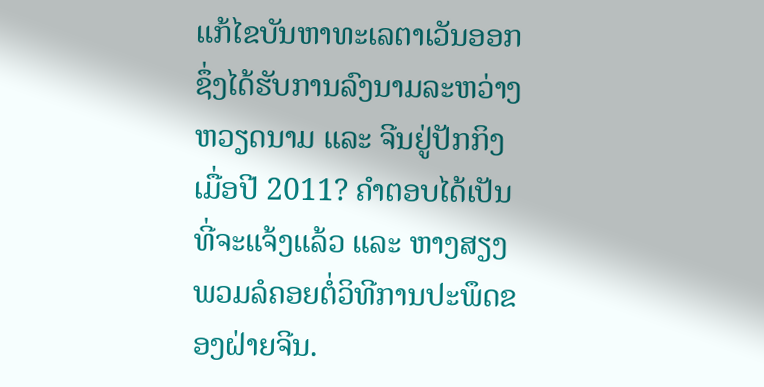ແກ້ໄຂບັນຫາທະເລຕາເວັນອອກ ຊຶ່ງໄດ້ຮັບການລົງນາມລະຫວ່າງຫວຽດນາມ ແລະ ຈີນຢູ່ປັກກິງເມື່ອປີ 2011? ຄຳຕອບໄດ້ເປັນທີ່ຈະແຈ້ງແລ້ວ ແລະ ຫາງສຽງພວມລໍຄອຍຕໍ່ວິທີການປະພຶດຂອງຝ່າຍຈີນ.